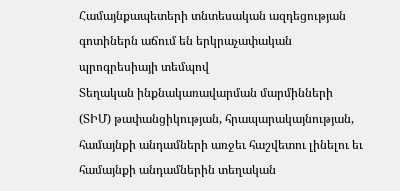Համայնքապետերի տնտեսական ազդեցության գոտիներն աճում են երկրաչափական պրոգրեսիայի տեմպով
Տեղական ինքնակառավարման մարմինների (ՏԻՄ) թափանցիկության, հրապարակայնության, համայնքի անդամների առջեւ հաշվետու լինելու եւ համայնքի անդամներին տեղական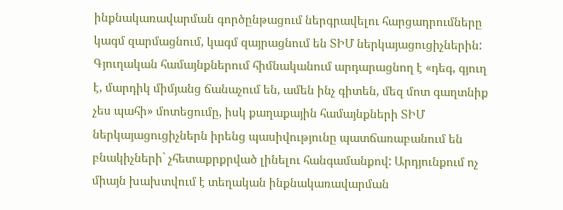ինքնակառավարման գործընթացում ներգրավելու հարցադրումները կագմ զարմացնում, կագմ զայրացնում են ՏԻՄ ներկայացուցիչներին:
Գյուղական համայնքներում հիմնականում արդարացնող է «դեգ, գյուղ է, մարդիկ միմյանց ճանաչում են, ամեն ինչ գիտեն, մեզ մոտ գաղտնիք չես պահի» մոտեցումը, իսկ քաղաքային համայնքների ՏԻՄ ներկայացուցիչներն իրենց պասիվությունը պատճառաբանում են բնակիչների` չհետաքրքրված լինելու հանգամանքով: Արդյունքում ոչ միայն խախտվում է տեղական ինքնակառավարման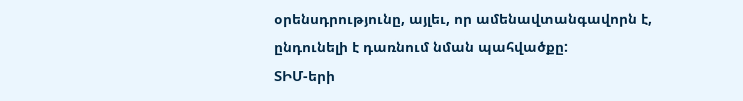օրենսդրությունը, այլեւ, որ ամենավտանգավորն է, ընդունելի է դառնում նման պահվածքը:
ՏԻՄ-երի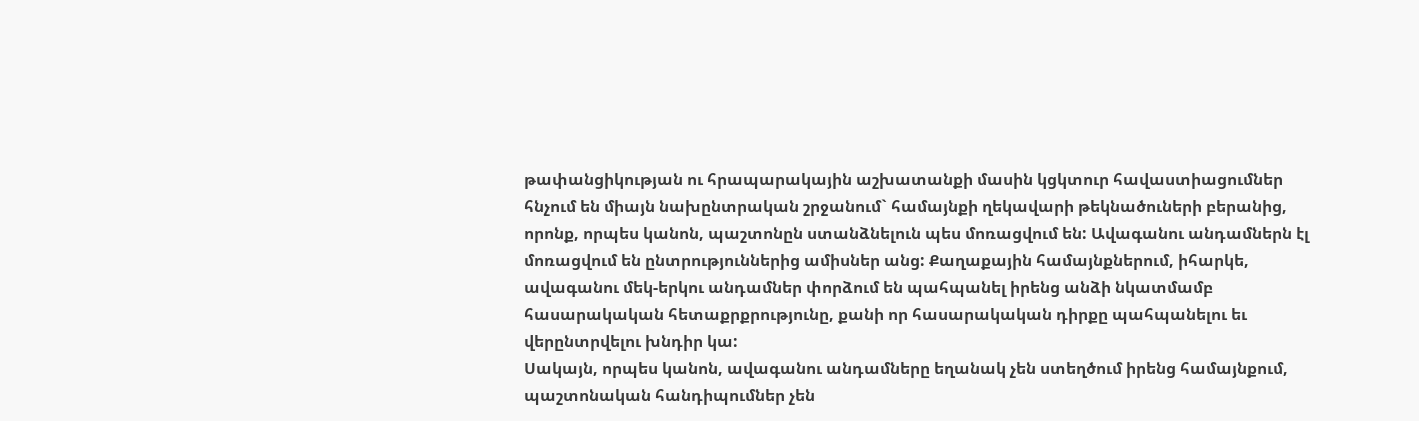թափանցիկության ու հրապարակային աշխատանքի մասին կցկտուր հավաստիացումներ հնչում են միայն նախընտրական շրջանում` համայնքի ղեկավարի թեկնածուների բերանից, որոնք, որպես կանոն, պաշտոնըն ստանձնելուն պես մոռացվում են: Ավագանու անդամներն էլ մոռացվում են ընտրություններից ամիսներ անց: Քաղաքային համայնքներում, իհարկե, ավագանու մեկ-երկու անդամներ փորձում են պահպանել իրենց անձի նկատմամբ հասարակական հետաքրքրությունը, քանի որ հասարակական դիրքը պահպանելու եւ վերընտրվելու խնդիր կա:
Սակայն, որպես կանոն, ավագանու անդամները եղանակ չեն ստեղծում իրենց համայնքում, պաշտոնական հանդիպումներ չեն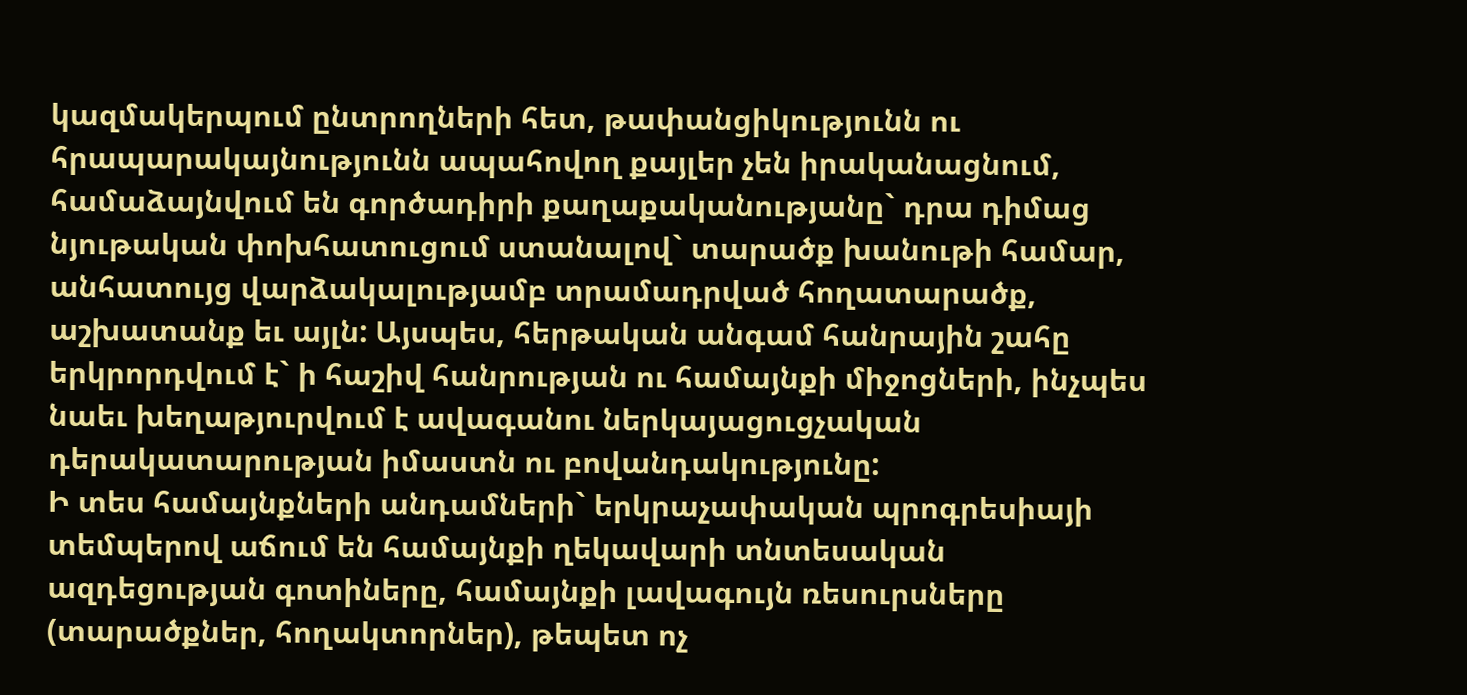կազմակերպում ընտրողների հետ, թափանցիկությունն ու հրապարակայնությունն ապահովող քայլեր չեն իրականացնում, համաձայնվում են գործադիրի քաղաքականությանը` դրա դիմաց նյութական փոխհատուցում ստանալով` տարածք խանութի համար, անհատույց վարձակալությամբ տրամադրված հողատարածք, աշխատանք եւ այլն: Այսպես, հերթական անգամ հանրային շահը երկրորդվում է` ի հաշիվ հանրության ու համայնքի միջոցների, ինչպես նաեւ խեղաթյուրվում է ավագանու ներկայացուցչական դերակատարության իմաստն ու բովանդակությունը:
Ի տես համայնքների անդամների` երկրաչափական պրոգրեսիայի տեմպերով աճում են համայնքի ղեկավարի տնտեսական ազդեցության գոտիները, համայնքի լավագույն ռեսուրսները (տարածքներ, հողակտորներ), թեպետ ոչ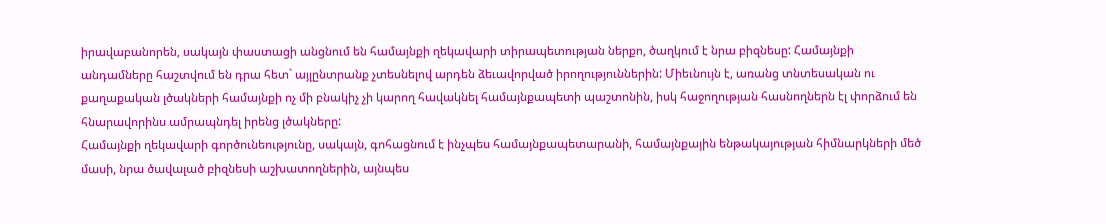իրավաբանորեն, սակայն փաստացի անցնում են համայնքի ղեկավարի տիրապետության ներքո, ծաղկում է նրա բիզնեսը: Համայնքի անդամները հաշտվում են դրա հետ` այլընտրանք չտեսնելով արդեն ձեւավորված իրողություններին: Միեւնույն է, առանց տնտեսական ու քաղաքական լծակների համայնքի ոչ մի բնակիչ չի կարող հավակնել համայնքապետի պաշտոնին, իսկ հաջողության հասնողներն էլ փորձում են հնարավորինս ամրապնդել իրենց լծակները:
Համայնքի ղեկավարի գործունեությունը, սակայն, գոհացնում է ինչպես համայնքապետարանի, համայնքային ենթակայության հիմնարկների մեծ մասի, նրա ծավալած բիզնեսի աշխատողներին, այնպես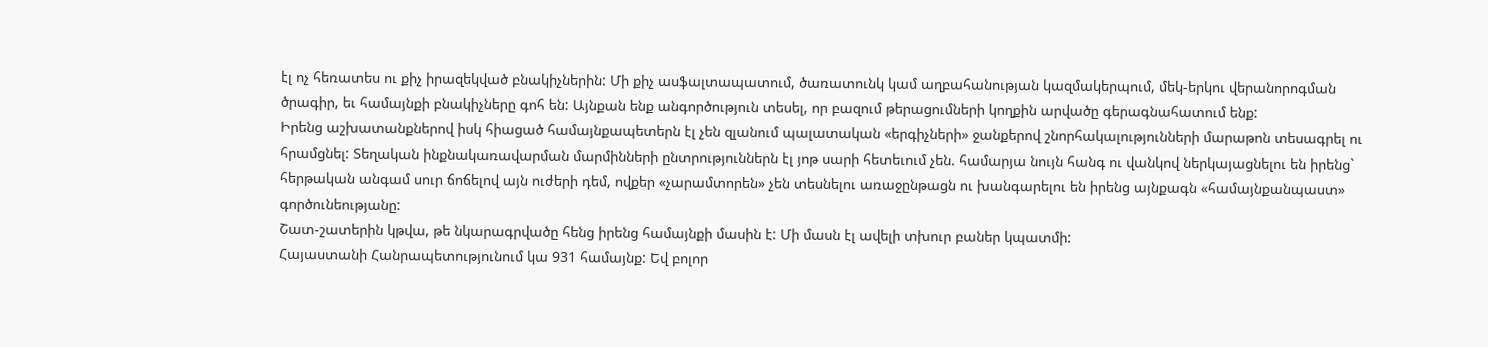էլ ոչ հեռատես ու քիչ իրազեկված բնակիչներին: Մի քիչ ասֆալտապատում, ծառատունկ կամ աղբահանության կազմակերպում, մեկ-երկու վերանորոգման ծրագիր, եւ համայնքի բնակիչները գոհ են: Այնքան ենք անգործություն տեսել, որ բազում թերացումների կողքին արվածը գերագնահատում ենք:
Իրենց աշխատանքներով իսկ հիացած համայնքապետերն էլ չեն զլանում պալատական «երգիչների» ջանքերով շնորհակալությունների մարաթոն տեսագրել ու հրամցնել: Տեղական ինքնակառավարման մարմինների ընտրություններն էլ յոթ սարի հետեւում չեն. համարյա նույն հանգ ու վանկով ներկայացնելու են իրենց` հերթական անգամ սուր ճոճելով այն ուժերի դեմ, ովքեր «չարամտորեն» չեն տեսնելու առաջընթացն ու խանգարելու են իրենց այնքագն «համայնքանպաստ» գործունեությանը:
Շատ-շատերին կթվա, թե նկարագրվածը հենց իրենց համայնքի մասին է: Մի մասն էլ ավելի տխուր բաներ կպատմի:
Հայաստանի Հանրապետությունում կա 931 համայնք: Եվ բոլոր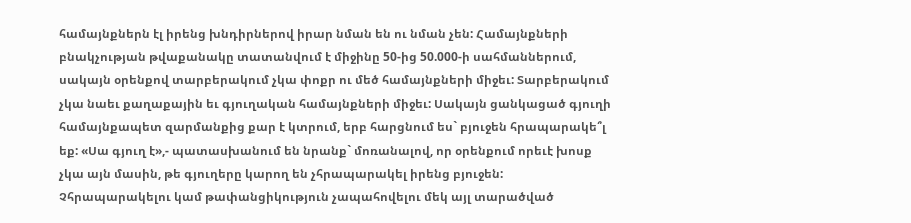համայնքներն էլ իրենց խնդիրներով իրար նման են ու նման չեն: Համայնքների բնակչության թվաքանակը տատանվում է միջինը 50-ից 50.000-ի սահմաններում, սակայն օրենքով տարբերակում չկա փոքր ու մեծ համայնքների միջեւ: Տարբերակում չկա նաեւ քաղաքային եւ գյուղական համայնքների միջեւ: Սակայն ցանկացած գյուղի համայնքապետ զարմանքից քար է կտրում, երբ հարցնում ես` բյուջեն հրապարակե՞լ եք: «Սա գյուղ է»,- պատասխանում են նրանք` մոռանալով, որ օրենքում որեւէ խոսք չկա այն մասին, թե գյուղերը կարող են չհրապարակել իրենց բյուջեն: Չհրապարակելու կամ թափանցիկություն չապահովելու մեկ այլ տարածված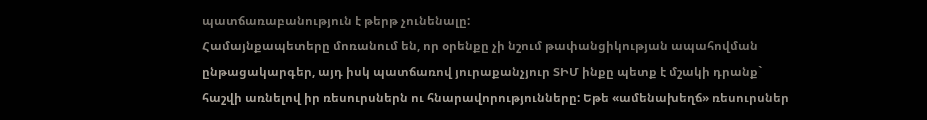պատճառաբանություն է թերթ չունենալը:
Համայնքապետերը մոռանում են, որ օրենքը չի նշում թափանցիկության ապահովման ընթացակարգեր, այդ իսկ պատճառով յուրաքանչյուր ՏԻՄ ինքը պետք է մշակի դրանք` հաշվի առնելով իր ռեսուրսներն ու հնարավորությունները: Եթե «ամենախեղճ» ռեսուրսներ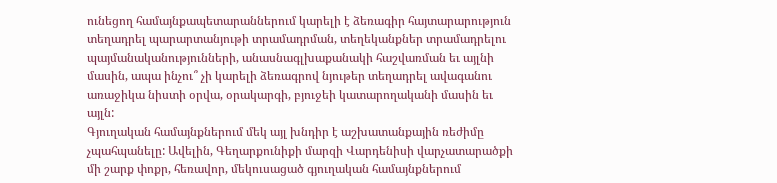ունեցող համայնքապետարաններում կարելի է ձեռագիր հայտարարություն տեղադրել պարարտանյութի տրամադրման, տեղեկանքներ տրամադրելու պայմանականությունների, անասնագլխաքանակի հաշվառման եւ այլնի մասին, ապա ինչու՞ չի կարելի ձեռագրով նյութեր տեղադրել ավագանու առաջիկա նիստի օրվա, օրակարգի, բյուջեի կատարողականի մասին եւ այլն:
Գյուղական համայնքներում մեկ այլ խնդիր է աշխատանքային ռեժիմը չպահպանելը: Ավելին, Գեղարքունիքի մարզի Վարդենիսի վարչատարածքի մի շարք փոքր, հեռավոր, մեկուսացած գյուղական համայնքներում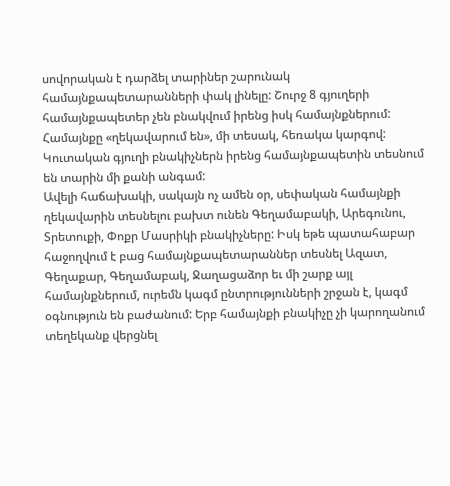սովորական է դարձել տարիներ շարունակ համայնքապետարանների փակ լինելը: Շուրջ 8 գյուղերի համայնքապետեր չեն բնակվում իրենց իսկ համայնքներում: Համայնքը «ղեկավարում են», մի տեսակ, հեռակա կարգով: Կուտական գյուղի բնակիչներն իրենց համայնքապետին տեսնում են տարին մի քանի անգամ:
Ավելի հաճախակի, սակայն ոչ ամեն օր, սեփական համայնքի ղեկավարին տեսնելու բախտ ունեն Գեղամաբակի, Արեգունու, Տրետուքի, Փոքր Մասրիկի բնակիչները: Իսկ եթե պատահաբար հաջողվում է բաց համայնքապետարաններ տեսնել Ազատ, Գեղաքար, Գեղամաբակ, Ջաղացաձոր եւ մի շարք այլ համայնքներում, ուրեմն կագմ ընտրությունների շրջան է, կագմ օգնություն են բաժանում: Երբ համայնքի բնակիչը չի կարողանում տեղեկանք վերցնել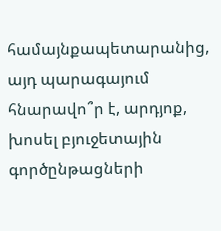համայնքապետարանից, այդ պարագայում հնարավո՞ր է, արդյոք, խոսել բյուջետային գործընթացների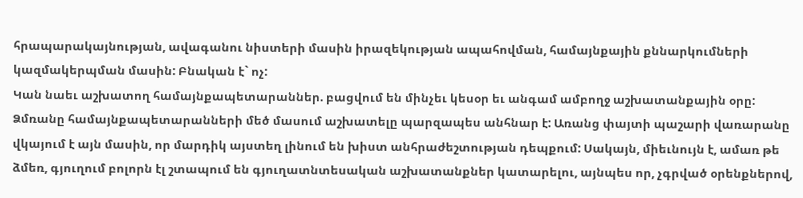հրապարակայնության, ավագանու նիստերի մասին իրազեկության ապահովման, համայնքային քննարկումների կազմակերպման մասին: Բնական է` ոչ:
Կան նաեւ աշխատող համայնքապետարաններ. բացվում են մինչեւ կեսօր եւ անգամ ամբողջ աշխատանքային օրը: Ձմռանը համայնքապետարանների մեծ մասում աշխատելը պարզապես անհնար է: Առանց փայտի պաշարի վառարանը վկայում է այն մասին, որ մարդիկ այստեղ լինում են խիստ անհրաժեշտության դեպքում: Սակայն, միեւնույն է, ամառ թե ձմեռ, գյուղում բոլորն էլ շտապում են գյուղատնտեսական աշխատանքներ կատարելու, այնպես որ, չգրված օրենքներով,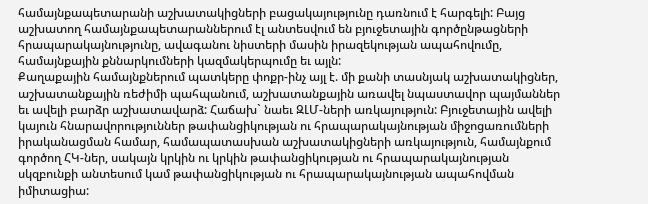համայնքապետարանի աշխատակիցների բացակայությունը դառնում է հարգելի: Բայց աշխատող համայնքապետարաններում էլ անտեսվում են բյուջետային գործընթացների հրապարակայնությունը, ավագանու նիստերի մասին իրազեկության ապահովումը, համայնքային քննարկումների կազմակերպումը եւ այլն:
Քաղաքային համայնքներում պատկերը փոքր-ինչ այլ է. մի քանի տասնյակ աշխատակիցներ, աշխատանքային ռեժիմի պահպանում, աշխատանքային առավել նպաստավոր պայմաններ եւ ավելի բարձր աշխատավարձ: Հաճախ` նաեւ ԶԼՄ-ների առկայություն: Բյուջետային ավելի կայուն հնարավորություններ թափանցիկության ու հրապարակայնության միջոցառումների իրականացման համար, համապատասխան աշխատակիցների առկայություն, համայնքում գործող ՀԿ-ներ, սակայն կրկին ու կրկին թափանցիկության ու հրապարակայնության սկզբունքի անտեսում կամ թափանցիկության ու հրապարակայնության ապահովման իմիտացիա: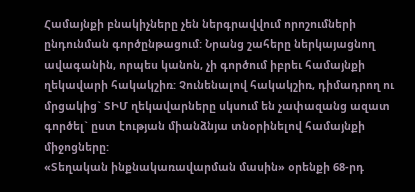Համայնքի բնակիչները չեն ներգրավվում որոշումների ընդունման գործընթացում: Նրանց շահերը ներկայացնող ավագանին, որպես կանոն, չի գործում իբրեւ համայնքի ղեկավարի հակակշիռ: Չունենալով հակակշիռ, դիմադրող ու մրցակից` ՏԻՄ ղեկավարները սկսում են չափազանց ազատ գործել` ըստ էության միանձնյա տնօրինելով համայնքի միջոցները:
«Տեղական ինքնակառավարման մասին» օրենքի 68-րդ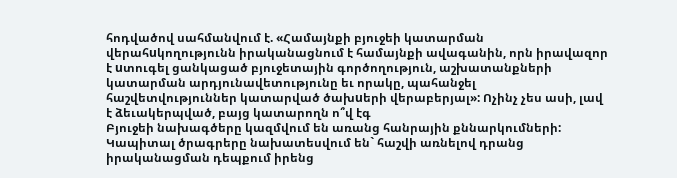հոդվածով սահմանվում է. «Համայնքի բյուջեի կատարման վերահuկողությունն իրականացնում է համայնքի ավագանին, որն իրավազոր է uտուգել ցանկացած բյուջետային գործողություն, աշխատանքների կատարման արդյունավետությունը եւ որակը, պահանջել հաշվետվություններ կատարված ծախuերի վերաբերյալ»: Ոչինչ չես ասի, լավ է ձեւակերպված, բայց կատարողն ո՞վ էգ
Բյուջեի նախագծերը կազմվում են առանց հանրային քննարկումների: Կապիտալ ծրագրերը նախատեսվում են` հաշվի առնելով դրանց իրականացման դեպքում իրենց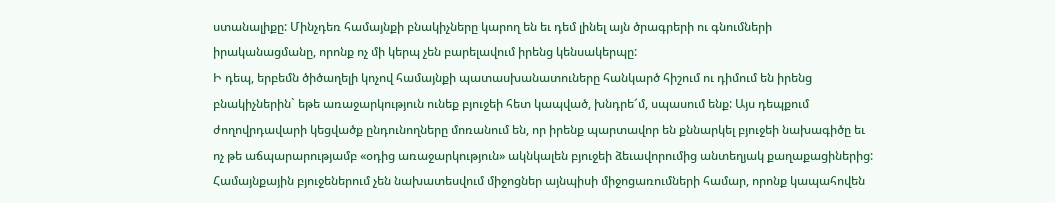ստանալիքը: Մինչդեռ համայնքի բնակիչները կարող են եւ դեմ լինել այն ծրագրերի ու գնումների իրականացմանը, որոնք ոչ մի կերպ չեն բարելավում իրենց կենսակերպը:
Ի դեպ, երբեմն ծիծաղելի կոչով համայնքի պատասխանատուները հանկարծ հիշում ու դիմում են իրենց բնակիչներին` եթե առաջարկություն ունեք բյուջեի հետ կապված, խնդրե՜մ, սպասում ենք: Այս դեպքում ժողովրդավարի կեցվածք ընդունողները մոռանում են, որ իրենք պարտավոր են քննարկել բյուջեի նախագիծը եւ ոչ թե աճպարարությամբ «օդից առաջարկություն» ակնկալեն բյուջեի ձեւավորումից անտեղյակ քաղաքացիներից:
Համայնքային բյուջեներում չեն նախատեսվում միջոցներ այնպիսի միջոցառումների համար, որոնք կապահովեն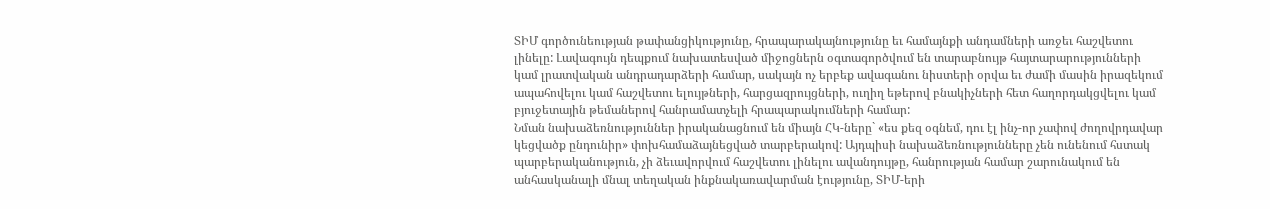ՏԻՄ գործունեության թափանցիկությունը, հրապարակայնությունը եւ համայնքի անդամների առջեւ հաշվետու լինելը: Լավագույն դեպքում նախատեսված միջոցներն օգտագործվում են տարաբնույթ հայտարարությունների կամ լրատվական անդրադարձերի համար, սակայն ոչ երբեք ավագանու նիստերի օրվա եւ ժամի մասին իրազեկում ապահովելու կամ հաշվետու ելույթների, հարցազրույցների, ուղիղ եթերով բնակիչների հետ հաղորդակցվելու կամ բյուջետային թեմաներով հանրամատչելի հրապարակումների համար:
Նման նախաձեռնություններ իրականացնում են միայն ՀԿ-ները` «ես քեզ օգնեմ, դու էլ ինչ-որ չափով ժողովրդավար կեցվածք ընդունիր» փոխհամաձայնեցված տարբերակով: Այդպիսի նախաձեռնությունները չեն ունենում հստակ պարբերականություն, չի ձեւավորվում հաշվետու լինելու ավանդույթը, հանրության համար շարունակում են անհասկանալի մնալ տեղական ինքնակառավարման էությունը, ՏԻՄ-երի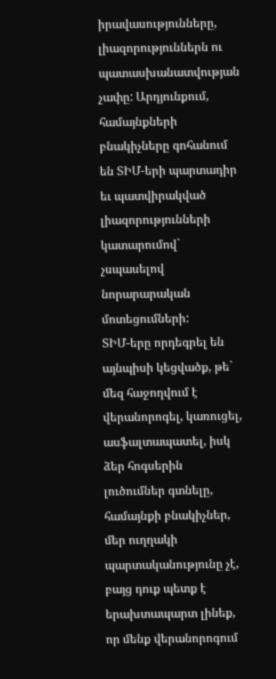իրավասությունները, լիազորություններն ու պատասխանատվության չափը: Արդյունքում, համայնքների բնակիչները գոհանում են ՏԻՄ-երի պարտադիր եւ պատվիրակված լիազորությունների կատարումով` չսպասելով նորարարական մոտեցումների:
ՏԻՄ-երը որդեգրել են այնպիսի կեցվածք, թե` մեզ հաջողվում է վերանորոգել, կառուցել, ասֆալտապատել, իսկ ձեր հոգսերին լուծումներ գտնելը, համայնքի բնակիչներ, մեր ուղղակի պարտականությունը չէ, բայց դուք պետք է երախտապարտ լինեք, որ մենք վերանորոգում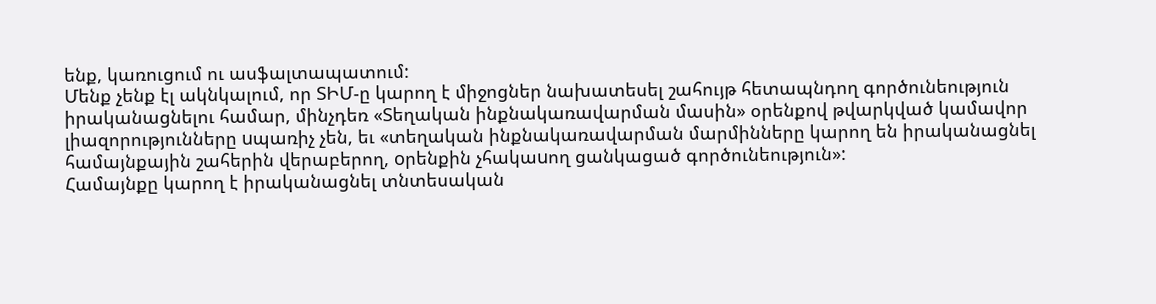ենք, կառուցում ու ասֆալտապատում:
Մենք չենք էլ ակնկալում, որ ՏԻՄ-ը կարող է միջոցներ նախատեսել շահույթ հետապնդող գործունեություն իրականացնելու համար, մինչդեռ «Տեղական ինքնակառավարման մասին» օրենքով թվարկված կամավոր լիազորությունները uպառիչ չեն, եւ «տեղական ինքնակառավարման մարմինները կարող են իրականացնել համայնքային շահերին վերաբերող, oրենքին չհակաuող ցանկացած գործունեություն»:
Համայնքը կարող է իրականացնել տնտեսական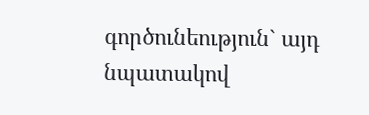գործունեություն` այդ նպատակով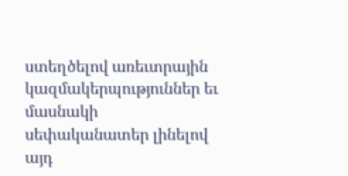ստեղծելով առեւտրային կազմակերպություններ եւ մասնակի սեփականատեր լինելով այդ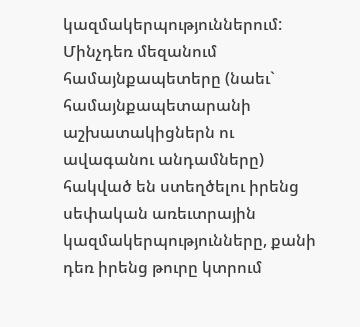կազմակերպություններում: Մինչդեռ մեզանում համայնքապետերը (նաեւ` համայնքապետարանի աշխատակիցներն ու ավագանու անդամները) հակված են ստեղծելու իրենց սեփական առեւտրային կազմակերպությունները, քանի դեռ իրենց թուրը կտրում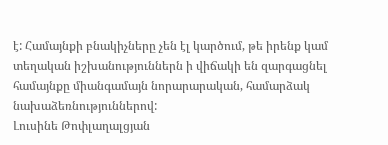է: Համայնքի բնակիչները չեն էլ կարծում, թե իրենք կամ տեղական իշխանություններն ի վիճակի են զարգացնել համայնքը միանգամայն նորարարական, համարձակ նախաձեռնություններով:
Լուսինե Թոփլաղալցյան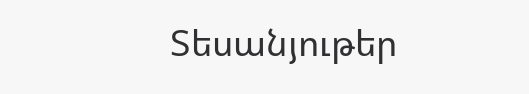Տեսանյութեր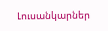Լուսանկարներ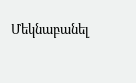Մեկնաբանել